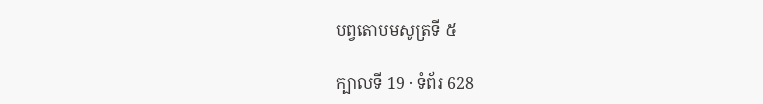បព្វតោបមសូត្រទី ៥

ក្បាលទី 19 · ទំព័រ 628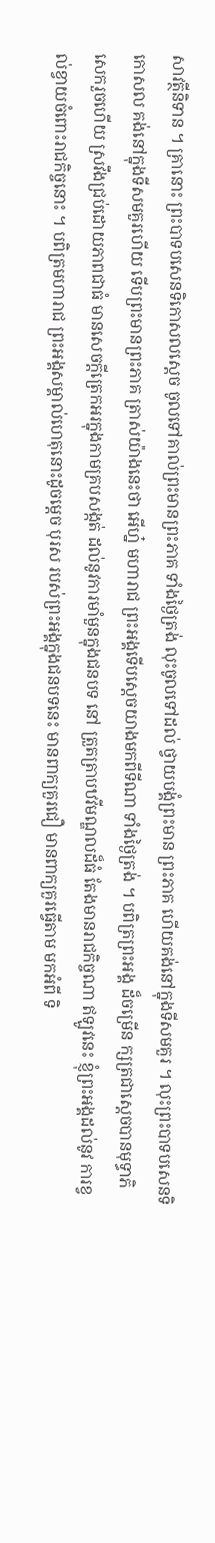សាវត្ថីនិទាន ។ គ្រានោះ ព្រះបាទបសេនទិកោសលស្តេច ចូលទៅគាល់ព្រះមានព្រះភាគ ទាំងថ្ងៃត្រង់ លុះចូលទៅដល់ ថ្វាយបង្គំព្រះមាន ព្រះភាគ ហើយគង់នៅក្នុងទីសមគួរ ។ លុះព្រះបាទបសេនទិកោសល គង់នៅក្នុងទីសមគួរហើយ ទើបព្រះមានព្រះភាគ ត្រាស់យ៉ាងនេះថា អើហ្ន៎ មហារាជ ព្រះអង្គទើបស្តេចយាងមកពីទីណា ទាំងថ្ងៃត្រង់ ។ បពិត្រព្រះអង្គ ដ៏ចម្រើន ក្សត្រជាស្តេចបានមុទ្ធាភិសេករួចហើយ ស្រវឹងជ្រប់ដោយភាពជាធំ មានសេចក្តីត្រេកអរក្នុងកាមគ្របសង្កត់ ដល់នូវការមាំមួនក្នុងជនបទ នៅ ត្រួតត្រាបឋវីមណ្ឌលដ៏ធំ តែងមានរាជកិច្ចណា ឥឡូវនេះ ខ្ញុំព្រះអង្គដល់នូវ ការខ្វល់ខ្វាយចំពោះរាជកិច្ចនោះ ។ បពិត្រមហារាជ ព្រះអង្គសម្គាល់ហេតុនោះដូចម្តេច បុរស របស់ព្រះអង្គក្នុងជនបទនេះ មានពាក្យគួរជឿ មានពាក្យគួរធ្វើតាម មកអំពី ទិ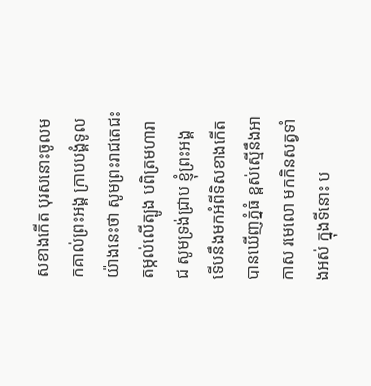សខាងកើត បុរសនោះចូលមកគាល់ព្រះអង្គ ក្រាបបង្គំទូលយ៉ាងនេះថា សូមព្រះរាជតេជះតម្កល់លើត្បូង បពិត្រមហារាជ សូមទ្រង់ជ្រាប ខ្ញុំព្រះអង្គ ទើបនឹងមកអំពីទិសខាងកើត បានឃើញភ្នំធំ ខ្ពស់ស្មើនឹងអាកាស រមេលោ មកកិនសត្វទាំងអស់ ក្នុងទីនោះ ប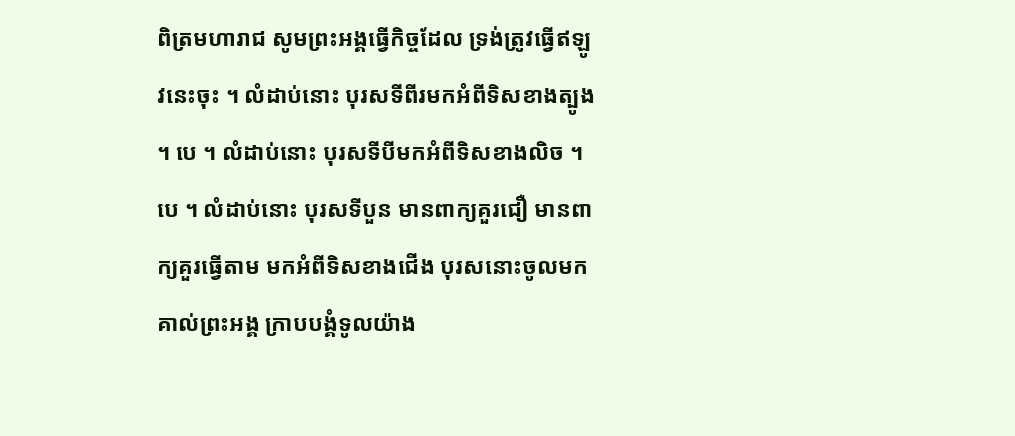ពិត្រមហារាជ សូមព្រះអង្គធ្វើកិច្ចដែល ទ្រង់ត្រូវធ្វើឥឡូវនេះចុះ ។ លំដាប់នោះ បុរសទីពីរមកអំពីទិសខាងត្បូង ។ បេ ។ លំដាប់នោះ បុរសទីបីមកអំពីទិសខាងលិច ។ បេ ។ លំដាប់នោះ បុរសទីបួន មានពាក្យគួរជឿ មានពាក្យគួរធ្វើតាម មកអំពីទិសខាងជើង បុរសនោះចូលមក គាល់ព្រះអង្គ ក្រាបបង្គំទូលយ៉ាង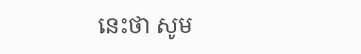នេះថា សូម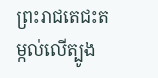ព្រះរាជតេជះតម្កល់លើត្បូង